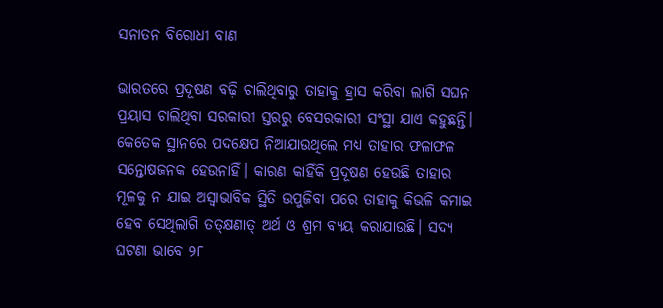ସନାତନ ବିରୋଧୀ ବାଣ

ଭାରତରେ ପ୍ରଦୂଷଣ ବଢ଼ି ଚାଲିଥିବାରୁ ତାହାକୁ ହ୍ରାସ କରିବା ଲାଗି ସଘନ ପ୍ରୟାସ ଚାଲିଥିବା ସରକାରୀ ସ୍ତରରୁ ବେସରକାରୀ ସଂସ୍ଥା ଯାଏ କହୁଛନ୍ତି। କେତେକ ସ୍ଥାନରେ ପଦକ୍ଷେପ ନିଆଯାଉଥିଲେ ମଧ୍ୟ ତାହାର ଫଳାଫଳ ସନ୍ତୋଷଜନକ ହେଉନାହିଁ। କାରଣ କାହିଁକି ପ୍ରଦୂଷଣ ହେଉଛି ତାହାର ମୂଳକୁ ନ ଯାଇ ଅସ୍ବାଭାବିକ ସ୍ଥିତି ଉପୁଜିବା ପରେ ତାହାକୁ କିଭଳି କମାଇ ହେବ ସେଥିଲାଗି ତତ୍‌କ୍ଷଣାତ୍‌ ଅର୍ଥ ଓ ଶ୍ରମ ବ୍ୟୟ କରାଯାଉଛି। ସଦ୍ୟ ଘଟଣା ଭାବେ ୨୮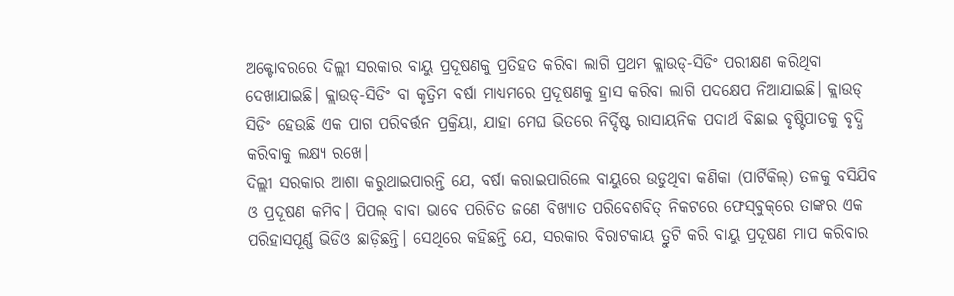ଅକ୍ଟୋବରରେ ଦିଲ୍ଲୀ ସରକାର ବାୟୁ ପ୍ରଦୂଷଣକୁ ପ୍ରତିହତ କରିବା ଲାଗି ପ୍ରଥମ କ୍ଲାଉଡ୍‌-ସିଡିଂ ପରୀକ୍ଷଣ କରିଥିବା ଦେଖାଯାଇଛି। କ୍ଲାଉଡ୍‌-ସିଡିଂ ବା କୃତ୍ରିମ ବର୍ଷା ମାଧ୍ୟମରେ ପ୍ରଦୂଷଣକୁ ହ୍ରାସ କରିବା ଲାଗି ପଦକ୍ଷେପ ନିଆଯାଇଛି। କ୍ଲାଉଡ୍‌ ସିଡିଂ ହେଉଛି ଏକ ପାଗ ପରିବର୍ତ୍ତନ ପ୍ରକ୍ରିୟା, ଯାହା ମେଘ ଭିତରେ ନିର୍ଦ୍ଦିଷ୍ଟ ରାସାୟନିକ ପଦାର୍ଥ ବିଛାଇ ବୃଷ୍ଟିପାତକୁ ବୃଦ୍ଧି କରିବାକୁ ଲକ୍ଷ୍ୟ ରଖେ।
ଦିଲ୍ଲୀ ସରକାର ଆଶା କରୁଥାଇପାରନ୍ତି ଯେ, ବର୍ଷା କରାଇପାରିଲେ ବାୟୁରେ ଉଡୁଥିବା କଣିକା (ପାର୍ଟିକିଲ୍‌) ତଳକୁ ବସିଯିବ ଓ ପ୍ରଦୂଷଣ କମିବ। ପିପଲ୍‌ ବାବା ଭାବେ ପରିଚିତ ଜଣେ ବିଖ୍ୟାତ ପରିବେଶବିତ୍‌ ନିକଟରେ ଫେସ୍‌ବୁକ୍‌ରେ ତାଙ୍କର ଏକ ପରିହାସପୂର୍ଣ୍ଣ ଭିଡିଓ ଛାଡ଼ିଛନ୍ତି। ସେଥିରେ କହିଛନ୍ତି ଯେ, ସରକାର ବିରାଟକାୟ ତ୍ରୁଟି କରି ବାୟୁ ପ୍ରଦୂଷଣ ମାପ କରିବାର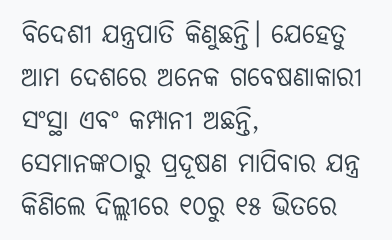ବିଦେଶୀ ଯନ୍ତ୍ରପାତି କିଣୁଛନ୍ତି। ଯେହେତୁ ଆମ ଦେଶରେ ଅନେକ ଗବେଷଣାକାରୀ ସଂସ୍ଥା ଏବଂ କମ୍ପାନୀ ଅଛନ୍ତି, ସେମାନଙ୍କଠାରୁ ପ୍ରଦୂଷଣ ମାପିବାର ଯନ୍ତ୍ର କିଣିଲେ ଦିଲ୍ଲୀରେ ୧୦ରୁ ୧୫ ଭିତରେ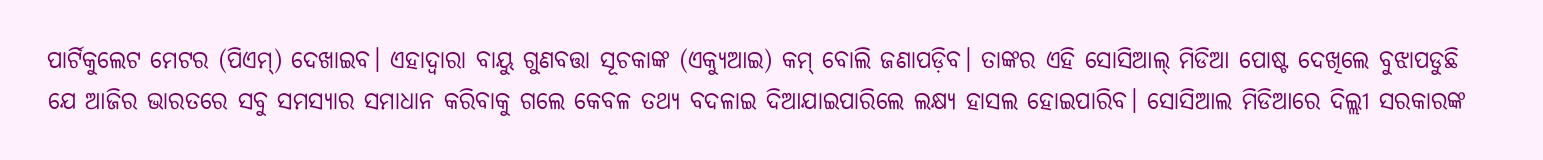ପାର୍ଟିକୁଲେଟ ମେଟର (ପିଏମ୍‌) ଦେଖାଇବ। ଏହାଦ୍ୱାରା ବାୟୁ ଗୁଣବତ୍ତା ସୂଚକାଙ୍କ (ଏକ୍ୟୁଆଇ) କମ୍‌ ବୋଲି ଜଣାପଡ଼ିବ। ତାଙ୍କର ଏହି ସୋସିଆଲ୍‌ ମିଡିଆ ପୋଷ୍ଟ ଦେଖିଲେ ବୁଝାପଡୁଛି ଯେ ଆଜିର ଭାରତରେ ସବୁ ସମସ୍ୟାର ସମାଧାନ କରିବାକୁ ଗଲେ କେବଳ ତଥ୍ୟ ବଦଳାଇ ଦିଆଯାଇପାରିଲେ ଲକ୍ଷ୍ୟ ହାସଲ ହୋଇପାରିବ। ସୋସିଆଲ ମିଡିଆରେ ଦିଲ୍ଲୀ ସରକାରଙ୍କ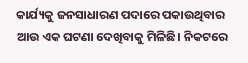କାର୍ଯ୍ୟକୁ ଜନସାଧାରଣ ପଦାରେ ପକାଉଥିବାର ଆଉ ଏକ ଘଟଣା ଦେଖିବାକୁ ମିଳିଛି। ନିକଟରେ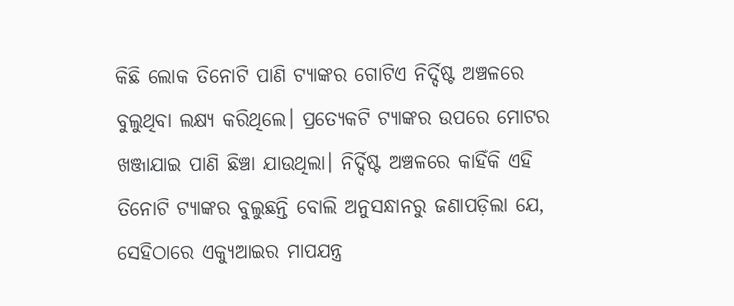କିଛି ଲୋକ ତିନୋଟି ପାଣି ଟ୍ୟାଙ୍କର ଗୋଟିଏ ନିର୍ଦ୍ଦିଷ୍ଟ ଅଞ୍ଚଳରେ ବୁଲୁଥିବା ଲକ୍ଷ୍ୟ କରିଥିଲେ। ପ୍ରତ୍ୟେକଟି ଟ୍ୟାଙ୍କର ଉପରେ ମୋଟର ଖଞ୍ଜାଯାଇ ପାଣି ଛିଞ୍ଚା ଯାଉଥିଲା। ନିର୍ଦ୍ଦିଷ୍ଟ ଅଞ୍ଚଳରେ କାହିଁକି ଏହି ତିନୋଟି ଟ୍ୟାଙ୍କର ବୁଲୁଛନ୍ତି ବୋଲି ଅନୁସନ୍ଧାନରୁ ଜଣାପଡ଼ିଲା ଯେ, ସେହିଠାରେ ଏକ୍ୟୁଆଇର ମାପଯନ୍ତ୍ର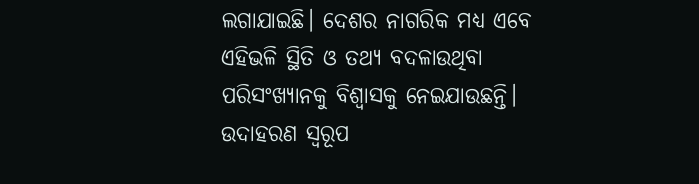ଲଗାଯାଇଛି। ଦେଶର ନାଗରିକ ମଧ୍ୟ ଏବେ ଏହିଭଳି ସ୍ଥିତି ଓ ତଥ୍ୟ ବଦଳାଉଥିବା ପରିସଂଖ୍ୟାନକୁ ବିଶ୍ୱାସକୁ ନେଇଯାଉଛନ୍ତି। ଉଦାହରଣ ସ୍ବରୂପ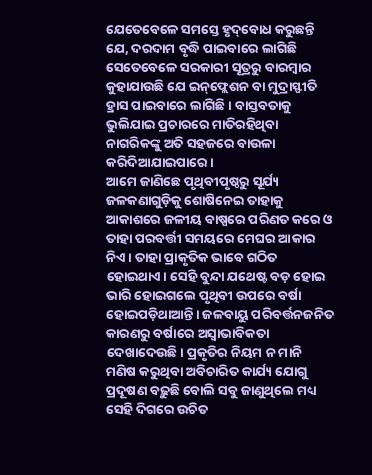ଯେତେବେଳେ ସମସ୍ତେ ହୃଦ୍‌ବୋଧ କରୁଛନ୍ତି ଯେ, ଦରଦାମ ବୃଦ୍ଧି ପାଇବାରେ ଲାଗିଛି ସେତେବେଳେ ସରକାରୀ ସୂତ୍ରରୁ ବାରମ୍ବାର କୁହାଯାଉଛି ଯେ ଇନ୍‌ଫ୍ଲେଶନ ବା ମୁଦ୍ରାସ୍ଫୀତି ହ୍ରାସ ପାଇବାରେ ଲାଗିଛି। ବାସ୍ତବତାକୁ ଭୁଲିଯାଇ ପ୍ରଚାରରେ ମାତିରହିଥିବା ନାଗରିକଙ୍କୁ ଅତି ସହଜରେ ବାଉଳା କରିଦିଆଯାଇପାରେ।
ଆମେ ଜାଣିଛେ ପୃଥିବୀପୃଷ୍ଠରୁ ସୂର୍ଯ୍ୟ ଜଳକଣାଗୁଡ଼ିକୁ ଶୋଷିନେଇ ତାହାକୁ ଆକାଶରେ ଜଳୀୟ ବାଷ୍ପରେ ପରିଣତ କରେ ଓ ତାହା ପରବର୍ତ୍ତୀ ସମୟରେ ମେଘର ଆକାର ନିଏ। ତାହା ପ୍ରାକୃତିକ ଭାବେ ଗଠିତ ହୋଇଥାଏ। ସେହି ବୁନ୍ଦା ଯଥେଷ୍ଟ ବଡ଼ ହୋଇ ଭାରି ହୋଇଗଲେ ପୃଥିବୀ ଉପରେ ବର୍ଷା ହୋଇପଡ଼ିଥାଆନ୍ତି। ଜଳବାୟୁ ପରିବର୍ତ୍ତନଜନିତ କାରଣରୁ ବର୍ଷାରେ ଅସ୍ବାଭାବିକତା ଦେଖାଦେଉଛି। ପ୍ରକୃତିର ନିୟମ ନ ମାନି ମଣିଷ କରୁଥିବା ଅବିଚାରିତ କାର୍ଯ୍ୟ ଯୋଗୁ ପ୍ରଦୂଷଣ ବଢ଼ୁଛି ବୋଲି ସବୁ ଜାଣୁଥିଲେ ମଧ୍ୟ ସେହି ଦିଗରେ ଉଚିତ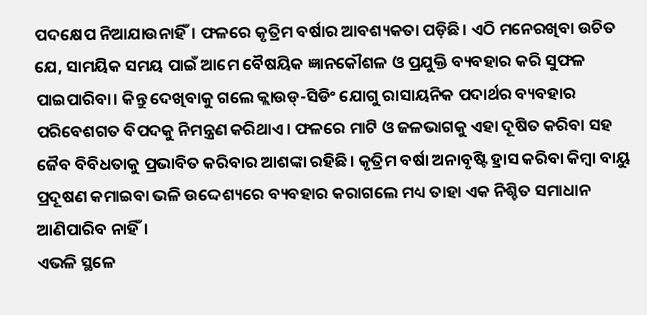ପଦକ୍ଷେପ ନିଆଯାଉନାହିଁ। ଫଳରେ କୃତ୍ରିମ ବର୍ଷାର ଆବଶ୍ୟକତା ପଡ଼ିଛି। ଏଠି ମନେରଖିବା ଉଚିତ ଯେ, ସାମୟିକ ସମୟ ପାଇଁ ଆମେ ବୈଷୟିକ ଜ୍ଞାନକୌଶଳ ଓ ପ୍ରଯୁକ୍ତି ବ୍ୟବହାର କରି ସୁଫଳ ପାଇପାରିବା। କିନ୍ତୁ ଦେଖିବାକୁ ଗଲେ କ୍ଲାଉଡ୍‌-ସିଡିଂ ଯୋଗୁ ରାସାୟନିକ ପଦାର୍ଥର ବ୍ୟବହାର ପରିବେଶଗତ ବିପଦକୁ ନିମନ୍ତ୍ରଣ କରିଥାଏ। ଫଳରେ ମାଟି ଓ ଜଳଭାଗକୁ ଏହା ଦୂଷିତ କରିବା ସହ ଜୈବ ବିବିଧତାକୁ ପ୍ରଭାବିତ କରିବାର ଆଶଙ୍କା ରହିଛି। କୃତ୍ରିମ ବର୍ଷା ଅନାବୃଷ୍ଟି ହ୍ରାସ କରିବା କିମ୍ବା ବାୟୁ ପ୍ରଦୂଷଣ କମାଇବା ଭଳି ଉଦ୍ଦେଶ୍ୟରେ ବ୍ୟବହାର କରାଗଲେ ମଧ୍ୟ ତାହା ଏକ ନିଶ୍ଚିତ ସମାଧାନ ଆଣିପାରିବ ନାହିଁ।
ଏଭଳି ସ୍ଥଳେ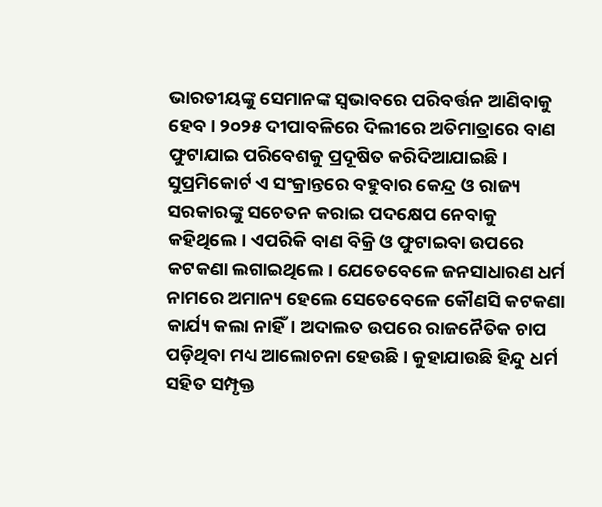ଭାରତୀୟଙ୍କୁ ସେମାନଙ୍କ ସ୍ବଭାବରେ ପରିବର୍ତ୍ତନ ଆଣିବାକୁ ହେବ। ୨୦୨୫ ଦୀପାବଳିରେ ଦିଲୀରେ ଅତିମାତ୍ରାରେ ବାଣ ଫୁଟାଯାଇ ପରିବେଶକୁ ପ୍ରଦୂଷିତ କରିଦିଆଯାଇଛି। ସୁପ୍ରମିକୋର୍ଟ ଏ ସଂକ୍ରାନ୍ତରେ ବହୁବାର କେନ୍ଦ୍ର ଓ ରାଜ୍ୟ ସରକାରଙ୍କୁ ସଚେତନ କରାଇ ପଦକ୍ଷେପ ନେବାକୁ କହିଥିଲେ। ଏପରିକି ବାଣ ବିକ୍ରି ଓ ଫୁଟାଇବା ଉପରେ କଟକଣା ଲଗାଇଥିଲେ। ଯେତେବେଳେ ଜନସାଧାରଣ ଧର୍ମ ନାମରେ ଅମାନ୍ୟ ହେଲେ ସେତେବେଳେ କୌଣସି କଟକଣା କାର୍ଯ୍ୟ କଲା ନାହିଁ। ଅଦାଲତ ଉପରେ ରାଜନୈତିକ ଚାପ ପଡ଼ିଥିବା ମଧ୍ୟ ଆଲୋଚନା ହେଉଛି। କୁହାଯାଉଛି ହିନ୍ଦୁ ଧର୍ମ ସହିତ ସମ୍ପୃକ୍ତ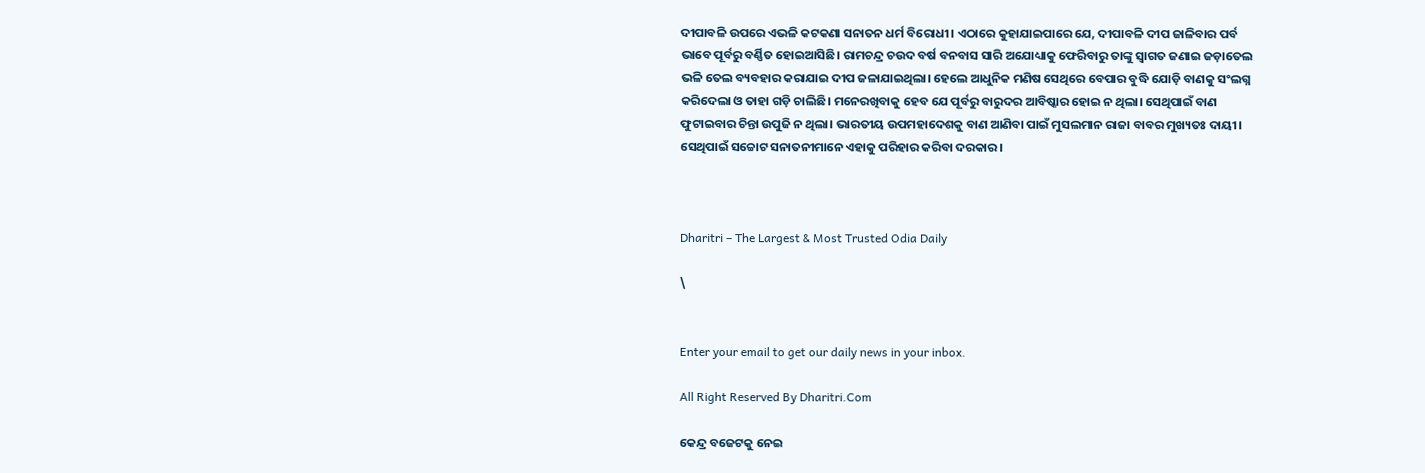ଦୀପାବଳି ଉପରେ ଏଭଳି କଟକଣା ସନାତନ ଧର୍ମ ବିରୋଧୀ। ଏଠାରେ କୁହାଯାଇପାରେ ଯେ, ଦୀପାବଳି ଦୀପ ଜାଳିବାର ପର୍ବ ଭାବେ ପୂର୍ବରୁ ବର୍ଣ୍ଣିତ ହୋଇଆସିଛି। ରାମଚନ୍ଦ୍ର ଚଉଦ ବର୍ଷ ବନବାସ ସାରି ଅଯୋଧ୍ୟାକୁ ଫେରିବାରୁ ତାଙ୍କୁ ସ୍ବାଗତ ଜଣାଇ ଜଡ଼ାତେଲ ଭଳି ତେଲ ବ୍ୟବହାର କରାଯାଇ ଦୀପ ଜଳାଯାଇଥିଲା। ହେଲେ ଆଧୁନିକ ମଣିଷ ସେଥିରେ ବେପାର ବୁଦ୍ଧି ଯୋଡ଼ି ବାଣକୁ ସଂଲଗ୍ନ କରିଦେଲା ଓ ତାହା ଗଡ଼ି ଚାଲିଛି। ମନେରଖିବାକୁ ହେବ ଯେ ପୂର୍ବରୁ ବାରୁଦର ଆବିଷ୍କାର ହୋଇ ନ ଥିଲା। ସେଥିପାଇଁ ବାଣ ଫୁଟାଇବାର ଚିନ୍ତା ଉପୁଜି ନ ଥିଲା। ଭାରତୀୟ ଉପମହାଦେଶକୁ ବାଣ ଆଣିବା ପାଇଁ ମୁସଲମାନ ରାଜା ବାବର ମୁଖ୍ୟତଃ ଦାୟୀ। ସେଥିପାଇଁ ସଚ୍ଚୋଟ ସନାତନୀମାନେ ଏହାକୁ ପରିହାର କରିବା ଦରକାର।



Dharitri – The Largest & Most Trusted Odia Daily

\


Enter your email to get our daily news in your inbox.

All Right Reserved By Dharitri.Com

କେନ୍ଦ୍ର ବଜେଟକୁ ନେଇ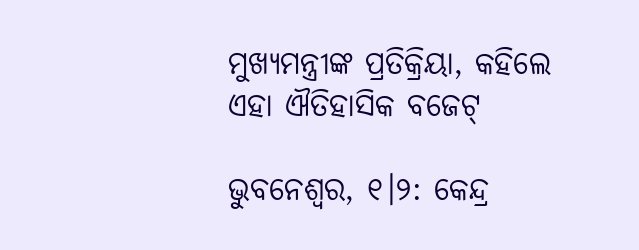ମୁଖ୍ୟମନ୍ତ୍ରୀଙ୍କ ପ୍ରତିକ୍ରିୟା, କହିଲେ ଏହା ଐତିହାସିକ ବଜେଟ୍

ଭୁବନେଶ୍ବର, ୧।୨: କେନ୍ଦ୍ର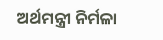ଅର୍ଥମନ୍ତ୍ରୀ ନିର୍ମଳା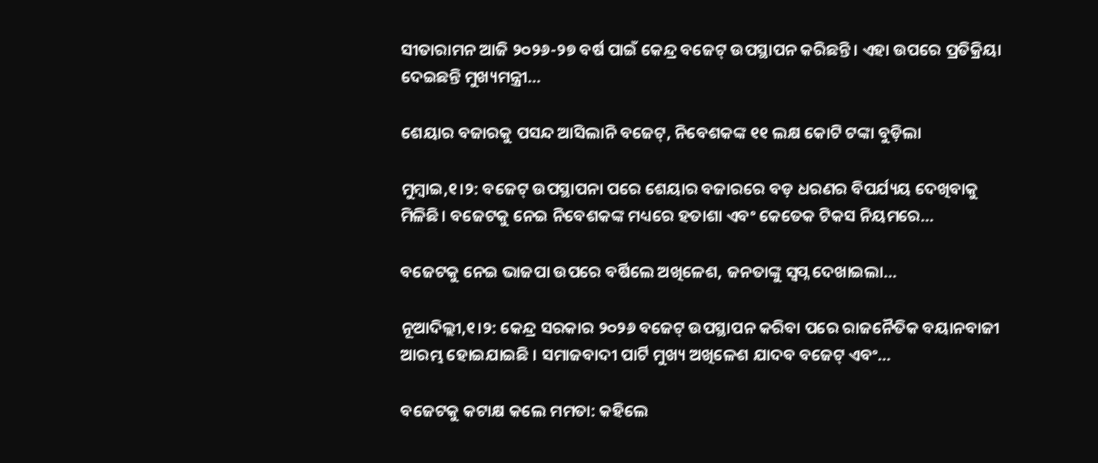ସୀତାରାମନ ଆଜି ୨୦୨୬-୨୭ ବର୍ଷ ପାଇଁ କେନ୍ଦ୍ର ବଜେଟ୍ ଉପସ୍ଥାପନ କରିଛନ୍ତି । ଏହା ଉପରେ ପ୍ରତିକ୍ରିୟା ଦେଇଛନ୍ତି ମୁଖ୍ୟମନ୍ତ୍ରୀ…

ଶେୟାର ବଜାରକୁ ପସନ୍ଦ ଆସିଲାନି ବଜେଟ୍, ନିବେଶକଙ୍କ ୧୧ ଲକ୍ଷ କୋଟି ଟଙ୍କା ବୁଡ଼ିଲା

ମୁମ୍ବାଇ,୧।୨: ବଜେଟ୍ ଉପସ୍ଥାପନା ପରେ ଶେୟାର ବଜାରରେ ବଡ଼ ଧରଣର ବିପର୍ଯ୍ୟୟ ଦେଖିବାକୁ ମିଳିଛି। ବଜେଟକୁ ନେଇ ନିବେଶକଙ୍କ ମଧ୍ୟରେ ହତାଶା ଏବଂ କେତେକ ଟିକସ ନିୟମରେ…

ବଜେଟକୁ ନେଇ ଭାଜପା ଉପରେ ବର୍ଷିଲେ ଅଖିଳେଶ, ଜନତାଙ୍କୁ ସ୍ବପ୍ନ ଦେଖାଇଲା…

ନୂଆଦିଲ୍ଲୀ,୧।୨: କେନ୍ଦ୍ର ସରକାର ୨୦୨୬ ବଜେଟ୍ ଉପସ୍ଥାପନ କରିବା ପରେ ରାଜନୈତିକ ବୟାନବାଜୀ ଆରମ୍ଭ ହୋଇଯାଇଛି । ସମାଜବାଦୀ ପାର୍ଟି ମୁଖ୍ୟ ଅଖିଳେଶ ଯାଦବ ବଜେଟ୍ ଏବଂ…

ବଜେଟକୁ କଟାକ୍ଷ କଲେ ମମତା: କହିଲେ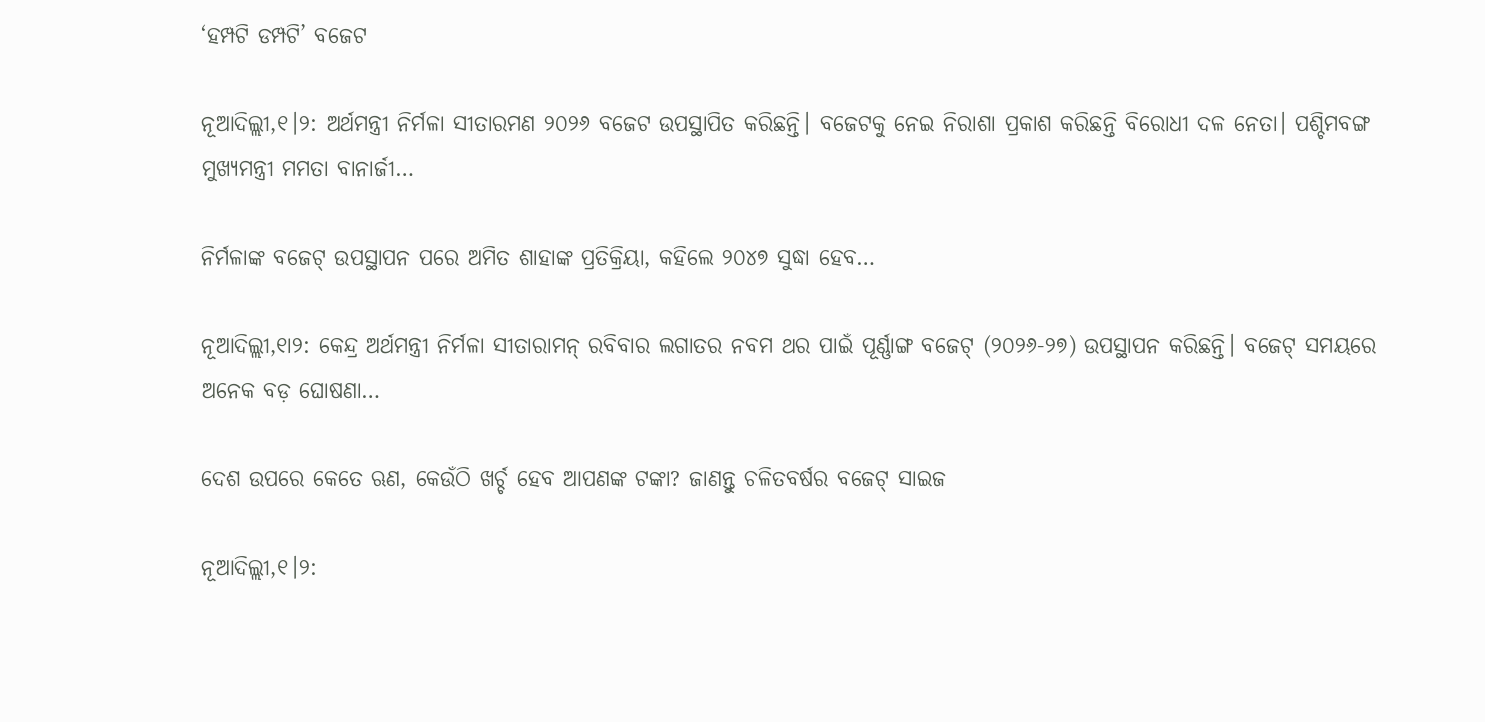‘ହମ୍ପଟି ଡମ୍ପଟି’ ବଜେଟ

ନୂଆଦିଲ୍ଲୀ,୧।୨: ଅର୍ଥମନ୍ତ୍ରୀ ନିର୍ମଳା ସୀତାରମଣ ୨୦୨୬ ବଜେଟ ଉପସ୍ଥାପିତ କରିଛନ୍ତି। ବଜେଟକୁ ନେଇ ନିରାଶା ପ୍ରକାଶ କରିଛନ୍ତି ବିରୋଧୀ ଦଳ ନେତା। ପଶ୍ଚିମବଙ୍ଗ ମୁଖ୍ୟମନ୍ତ୍ରୀ ମମତା ବାନାର୍ଜୀ…

ନିର୍ମଳାଙ୍କ ବଜେଟ୍‌ ଉପସ୍ଥାପନ ପରେ ଅମିତ ଶାହାଙ୍କ ପ୍ରତିକ୍ରିୟା, କହିଲେ ୨୦୪୭ ସୁଦ୍ଧା ହେବ…

ନୂଆଦିଲ୍ଲୀ,୧ା୨: କେନ୍ଦ୍ର ଅର୍ଥମନ୍ତ୍ରୀ ନିର୍ମଳା ସୀତାରାମନ୍‌ ରବିବାର ଲଗାତର ନବମ ଥର ପାଇଁ ପୂର୍ଣ୍ଣାଙ୍ଗ ବଜେଟ୍‌ (୨୦୨୬-୨୭) ଉପସ୍ଥାପନ କରିଛନ୍ତି। ବଜେଟ୍‌ ସମୟରେ ଅନେକ ବଡ଼ ଘୋଷଣା…

ଦେଶ ଉପରେ କେତେ ଋଣ, କେଉଁଠି ଖର୍ଚ୍ଚ ହେବ ଆପଣଙ୍କ ଟଙ୍କା? ଜାଣନ୍ତୁ ଚଳିତବର୍ଷର ବଜେଟ୍‌ ସାଇଜ

ନୂଆଦିଲ୍ଲୀ,୧।୨: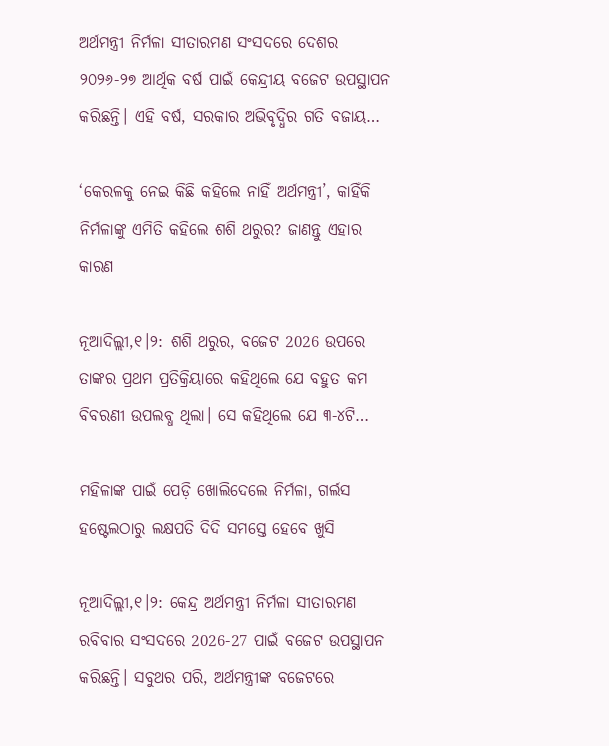ଅର୍ଥମନ୍ତ୍ରୀ ନିର୍ମଳା ସୀତାରମଣ ସଂସଦରେ ଦେଶର ୨୦୨୬-୨୭ ଆର୍ଥିକ ବର୍ଷ ପାଇଁ କେନ୍ଦ୍ରୀୟ ବଜେଟ ଉପସ୍ଥାପନ କରିଛନ୍ତି। ଏହି ବର୍ଷ, ସରକାର ଅଭିବୃଦ୍ଧିର ଗତି ବଜାୟ…

‘କେରଳକୁ ନେଇ କିଛି କହିଲେ ନାହିଁ ଅର୍ଥମନ୍ତ୍ରୀ’, କାହିଁକି ନିର୍ମଳାଙ୍କୁ ଏମିତି କହିଲେ ଶଶି ଥରୁର? ଜାଣନ୍ତୁ ଏହାର କାରଣ

ନୂଆଦିଲ୍ଲୀ,୧।୨: ଶଶି ଥରୁର, ବଜେଟ 2026 ଉପରେ ତାଙ୍କର ପ୍ରଥମ ପ୍ରତିକ୍ରିୟାରେ କହିଥିଲେ ଯେ ବହୁତ କମ ବିବରଣୀ ଉପଲବ୍ଧ ଥିଲା। ସେ କହିଥିଲେ ଯେ ୩-୪ଟି…

ମହିଳାଙ୍କ ପାଇଁ ପେଡ଼ି ଖୋଲିଦେଲେ ନିର୍ମଳା, ଗର୍ଲସ ହଷ୍ଟେଲଠାରୁ ଲକ୍ଷପତି ଦିଦି ସମସ୍ତେ ହେବେ ଖୁସି

ନୂଆଦିଲ୍ଲୀ,୧।୨: କେନ୍ଦ୍ର ଅର୍ଥମନ୍ତ୍ରୀ ନିର୍ମଳା ସୀତାରମଣ ରବିବାର ସଂସଦରେ 2026-27 ପାଇଁ ବଜେଟ ଉପସ୍ଥାପନ କରିଛନ୍ତି। ସବୁଥର ପରି, ଅର୍ଥମନ୍ତ୍ରୀଙ୍କ ବଜେଟରେ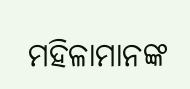ମହିଳାମାନଙ୍କ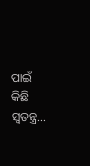ପାଇଁ କିଛି ସ୍ବତନ୍ତ୍ର…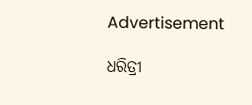Advertisement

ଧରିତ୍ରୀ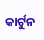କାର୍ଟୁନ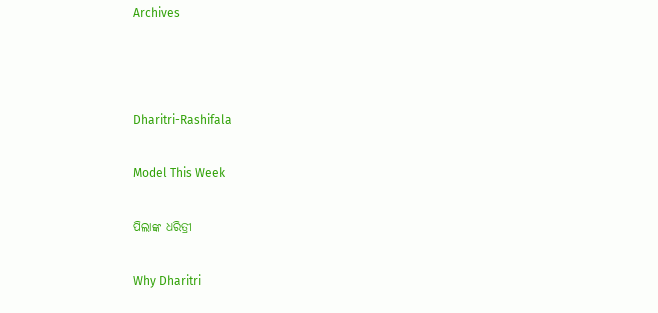Archives



Dharitri-Rashifala

Model This Week

ପିଲାଙ୍କ ଧରିତ୍ରୀ

Why Dharitri